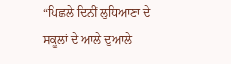“ਪਿਛਲੇ ਦਿਨੀਂ ਲੁਧਿਆਣਾ ਦੇ ਸਕੂਲਾਂ ਦੇ ਆਲੇ ਦੁਆਲੇ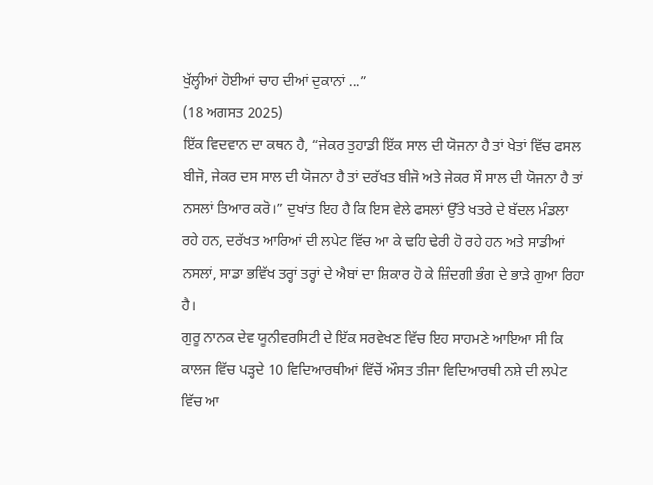ਖੁੱਲ੍ਹੀਆਂ ਹੋਈਆਂ ਚਾਹ ਦੀਆਂ ਦੁਕਾਨਾਂ ...”
(18 ਅਗਸਤ 2025)
ਇੱਕ ਵਿਦਵਾਨ ਦਾ ਕਥਨ ਹੈ, “ਜੇਕਰ ਤੁਹਾਡੀ ਇੱਕ ਸਾਲ ਦੀ ਯੋਜਨਾ ਹੈ ਤਾਂ ਖੇਤਾਂ ਵਿੱਚ ਫਸਲ ਬੀਜੋ, ਜੇਕਰ ਦਸ ਸਾਲ ਦੀ ਯੋਜਨਾ ਹੈ ਤਾਂ ਦਰੱਖਤ ਬੀਜੋ ਅਤੇ ਜੇਕਰ ਸੌ ਸਾਲ ਦੀ ਯੋਜਨਾ ਹੈ ਤਾਂ ਨਸਲਾਂ ਤਿਆਰ ਕਰੋ।” ਦੁਖਾਂਤ ਇਹ ਹੈ ਕਿ ਇਸ ਵੇਲੇ ਫਸਲਾਂ ਉੱਤੇ ਖਤਰੇ ਦੇ ਬੱਦਲ ਮੰਡਲਾ ਰਹੇ ਹਨ, ਦਰੱਖਤ ਆਰਿਆਂ ਦੀ ਲਪੇਟ ਵਿੱਚ ਆ ਕੇ ਢਹਿ ਢੇਰੀ ਹੋ ਰਹੇ ਹਨ ਅਤੇ ਸਾਡੀਆਂ ਨਸਲਾਂ, ਸਾਡਾ ਭਵਿੱਖ ਤਰ੍ਹਾਂ ਤਰ੍ਹਾਂ ਦੇ ਐਬਾਂ ਦਾ ਸ਼ਿਕਾਰ ਹੋ ਕੇ ਜ਼ਿੰਦਗੀ ਭੰਗ ਦੇ ਭਾੜੇ ਗੁਆ ਰਿਹਾ ਹੈ।
ਗੁਰੂ ਨਾਨਕ ਦੇਵ ਯੂਨੀਵਰਸਿਟੀ ਦੇ ਇੱਕ ਸਰਵੇਖਣ ਵਿੱਚ ਇਹ ਸਾਹਮਣੇ ਆਇਆ ਸੀ ਕਿ ਕਾਲਜ ਵਿੱਚ ਪੜ੍ਹਦੇ 10 ਵਿਦਿਆਰਥੀਆਂ ਵਿੱਚੋਂ ਔਸਤ ਤੀਜਾ ਵਿਦਿਆਰਥੀ ਨਸ਼ੇ ਦੀ ਲਪੇਟ ਵਿੱਚ ਆ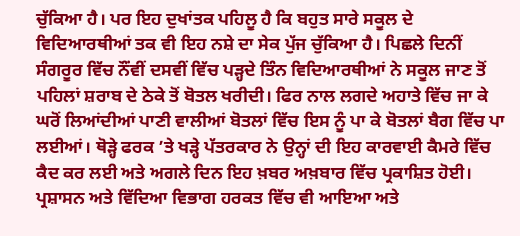ਚੁੱਕਿਆ ਹੈ। ਪਰ ਇਹ ਦੁਖਾਂਤਕ ਪਹਿਲੂ ਹੈ ਕਿ ਬਹੁਤ ਸਾਰੇ ਸਕੂਲ ਦੇ ਵਿਦਿਆਰਥੀਆਂ ਤਕ ਵੀ ਇਹ ਨਸ਼ੇ ਦਾ ਸੇਕ ਪੁੱਜ ਚੁੱਕਿਆ ਹੈ। ਪਿਛਲੇ ਦਿਨੀਂ ਸੰਗਰੂਰ ਵਿੱਚ ਨੌਂਵੀਂ ਦਸਵੀਂ ਵਿੱਚ ਪੜ੍ਹਦੇ ਤਿੰਨ ਵਿਦਿਆਰਥੀਆਂ ਨੇ ਸਕੂਲ ਜਾਣ ਤੋਂ ਪਹਿਲਾਂ ਸ਼ਰਾਬ ਦੇ ਠੇਕੇ ਤੋਂ ਬੋਤਲ ਖਰੀਦੀ। ਫਿਰ ਨਾਲ ਲਗਦੇ ਅਹਾਤੇ ਵਿੱਚ ਜਾ ਕੇ ਘਰੋਂ ਲਿਆਂਦੀਆਂ ਪਾਣੀ ਵਾਲੀਆਂ ਬੋਤਲਾਂ ਵਿੱਚ ਇਸ ਨੂੰ ਪਾ ਕੇ ਬੋਤਲਾਂ ਬੈਗ ਵਿੱਚ ਪਾ ਲਈਆਂ। ਥੋੜ੍ਹੇ ਫਰਕ ’ਤੇ ਖੜ੍ਹੇ ਪੱਤਰਕਾਰ ਨੇ ਉਨ੍ਹਾਂ ਦੀ ਇਹ ਕਾਰਵਾਈ ਕੈਮਰੇ ਵਿੱਚ ਕੈਦ ਕਰ ਲਈ ਅਤੇ ਅਗਲੇ ਦਿਨ ਇਹ ਖ਼ਬਰ ਅਖ਼ਬਾਰ ਵਿੱਚ ਪ੍ਰਕਾਸ਼ਿਤ ਹੋਈ। ਪ੍ਰਸ਼ਾਸਨ ਅਤੇ ਵਿੱਦਿਆ ਵਿਭਾਗ ਹਰਕਤ ਵਿੱਚ ਵੀ ਆਇਆ ਅਤੇ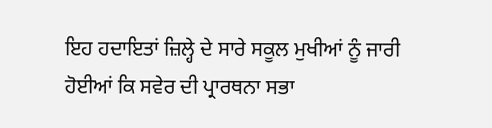ਇਹ ਹਦਾਇਤਾਂ ਜ਼ਿਲ੍ਹੇ ਦੇ ਸਾਰੇ ਸਕੂਲ ਮੁਖੀਆਂ ਨੂੰ ਜਾਰੀ ਹੋਈਆਂ ਕਿ ਸਵੇਰ ਦੀ ਪ੍ਰਾਰਥਨਾ ਸਭਾ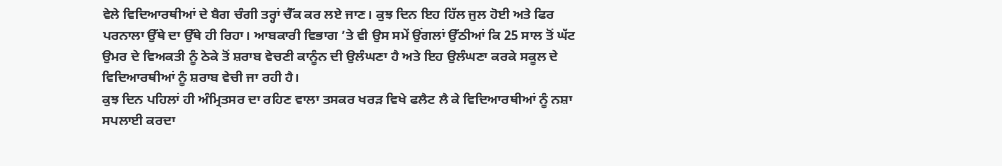ਵੇਲੇ ਵਿਦਿਆਰਥੀਆਂ ਦੇ ਬੈਗ ਚੰਗੀ ਤਰ੍ਹਾਂ ਚੈੱਕ ਕਰ ਲਏ ਜਾਣ। ਕੁਝ ਦਿਨ ਇਹ ਹਿੱਲ ਜੁਲ ਹੋਈ ਅਤੇ ਫਿਰ ਪਰਨਾਲਾ ਉੱਥੇ ਦਾ ਉੱਥੇ ਹੀ ਰਿਹਾ। ਆਬਕਾਰੀ ਵਿਭਾਗ ’ਤੇ ਵੀ ਉਸ ਸਮੇਂ ਉਂਗਲਾਂ ਉੱਠੀਆਂ ਕਿ 25 ਸਾਲ ਤੋਂ ਘੱਟ ਉਮਰ ਦੇ ਵਿਅਕਤੀ ਨੂੰ ਠੇਕੇ ਤੋਂ ਸ਼ਰਾਬ ਵੇਚਣੀ ਕਾਨੂੰਨ ਦੀ ਉਲੰਘਣਾ ਹੈ ਅਤੇ ਇਹ ਉਲੰਘਣਾ ਕਰਕੇ ਸਕੂਲ ਦੇ ਵਿਦਿਆਰਥੀਆਂ ਨੂੰ ਸ਼ਰਾਬ ਵੇਚੀ ਜਾ ਰਹੀ ਹੈ।
ਕੁਝ ਦਿਨ ਪਹਿਲਾਂ ਹੀ ਅੰਮ੍ਰਿਤਸਰ ਦਾ ਰਹਿਣ ਵਾਲਾ ਤਸਕਰ ਖਰੜ ਵਿਖੇ ਫਲੈਟ ਲੈ ਕੇ ਵਿਦਿਆਰਥੀਆਂ ਨੂੰ ਨਸ਼ਾ ਸਪਲਾਈ ਕਰਦਾ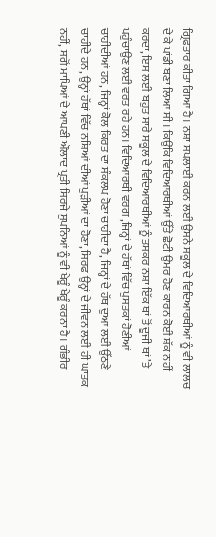ਗ੍ਰਿਫਤਾਰ ਕੀਤਾ ਗਿਆ ਹੈ। ਨਸ਼ਾ ਸਪਲਾਈ ਕਰਨ ਲਈ ਉਸਨੇ ਸਕੂਲ ਦੇ ਵਿਦਿਆਰਥੀਆਂ ਨੂੰ ਵੀ ਲਾਲਚ ਦੇ ਕੇ ਪਾਂਡੀ ਬਣਾ ਲਿਆ ਸੀ। ਕਿਉਂਕਿ ਵਿਦਿਆਰਥੀਆਂ ਉੱਤੇ ਛੋਟੀ ਉਮਰ ਹੋਣ ਕਾਰਨ ਕੋਈ ਸ਼ੱਕ ਨਹੀਂ ਕਰਦਾ, ਇਸ ਲਈ ਬਹੁਤ ਸਾਰੇ ਸਕੂਲ ਦੇ ਵਿਦਿਆਰਥੀਆਂ ਨੂੰ ਤਸਕਰ ਨਸ਼ਾ ਇੱਕ ਥਾਂ ਤੋਂ ਦੂਜੀ ਥਾਂ ’ਤੇ ਪਹੁੰਚਾਉਣ ਲਈ ਵਰਤ ਰਹੇ ਹਨ। ਵਿਦਿਆਰਥੀ ਵਰਗ ,ਜਿਨ੍ਹਾਂ ਦੇ ਹੱਥਾਂ ਵਿੱਚ ਪੁਸਤਕਾਂ ਹੋਣੀਆਂ ਚਾਹੀਦੀਆਂ ਹਨ, ਜਿਨ੍ਹਾਂ ਕੋਲ ਕਿਰਤ ਦਾ ਸੰਕਲਪ ਹੋਣਾ ਚਾਹੀਦਾ ਹੈ, ਜਿਨ੍ਹਾਂ ਦੇ ਹੱਥ ਦੁਆ ਲਈ ਉੱਠਣੇ ਚਾਹੀਦੇ ਹਨ, ਉਨ੍ਹਾਂ ਹੱਥਾਂ ਵਿੱਚ ਨਸ਼ਿਆਂ ਦੀਆਂ ਪੁੜੀਆਂ ਦਾ ਹੋਣਾ, ਸਿਰਫ ਉਨ੍ਹਾਂ ਦੇ ਜੀਵਨ ਲਈ ਹੀ ਘਾਤਕ ਨਹੀਂ, ਸਗੋਂ ਮਾਪਿਆਂ ਦੇ ਆਪਣੀ ਔਲਾਦ ਪ੍ਰਤੀ ਸਿਰਜੇ ਸੁਪਨਿਆਂ ਨੂੰ ਵੀ ਖੇਰੂੰ ਖੇਰੂੰ ਕਰਨਾ ਹੈ। ਗੰਭੀਰ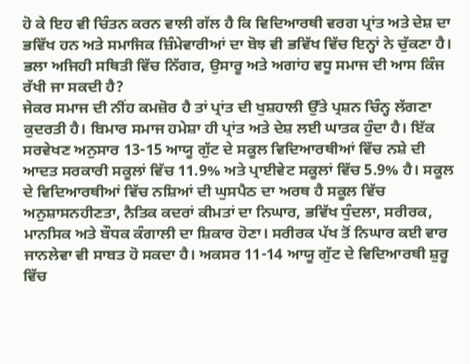ਹੋ ਕੇ ਇਹ ਵੀ ਚਿੰਤਨ ਕਰਨ ਵਾਲੀ ਗੱਲ ਹੈ ਕਿ ਵਿਦਿਆਰਥੀ ਵਰਗ ਪ੍ਰਾਂਤ ਅਤੇ ਦੇਸ਼ ਦਾ ਭਵਿੱਖ ਹਨ ਅਤੇ ਸਮਾਜਿਕ ਜ਼ਿੰਮੇਵਾਰੀਆਂ ਦਾ ਬੋਝ ਵੀ ਭਵਿੱਖ ਵਿੱਚ ਇਨ੍ਹਾਂ ਨੇ ਚੁੱਕਣਾ ਹੈ। ਭਲਾ ਅਜਿਹੀ ਸਥਿਤੀ ਵਿੱਚ ਨਿੱਗਰ, ਉਸਾਰੂ ਅਤੇ ਅਗਾਂਹ ਵਧੂ ਸਮਾਜ ਦੀ ਆਸ ਕਿੰਜ ਰੱਖੀ ਜਾ ਸਕਦੀ ਹੈ?
ਜੇਕਰ ਸਮਾਜ ਦੀ ਨੀਂਹ ਕਮਜ਼ੋਰ ਹੈ ਤਾਂ ਪ੍ਰਾਂਤ ਦੀ ਖੁਸ਼ਹਾਲੀ ਉੱਤੇ ਪ੍ਰਸ਼ਨ ਚਿੰਨ੍ਹ ਲੱਗਣਾ ਕੁਦਰਤੀ ਹੈ। ਬਿਮਾਰ ਸਮਾਜ ਹਮੇਸ਼ਾ ਹੀ ਪ੍ਰਾਂਤ ਅਤੇ ਦੇਸ਼ ਲਈ ਘਾਤਕ ਹੁੰਦਾ ਹੈ। ਇੱਕ ਸਰਵੇਖਣ ਅਨੁਸਾਰ 13-15 ਆਯੂ ਗੁੱਟ ਦੇ ਸਕੂਲ ਵਿਦਿਆਰਥੀਆਂ ਵਿੱਚ ਨਸ਼ੇ ਦੀ ਆਦਤ ਸਰਕਾਰੀ ਸਕੂਲਾਂ ਵਿੱਚ 11.9% ਅਤੇ ਪ੍ਰਾਈਵੇਟ ਸਕੂਲਾਂ ਵਿੱਚ 5.9% ਹੈ। ਸਕੂਲ ਦੇ ਵਿਦਿਆਰਥੀਆਂ ਵਿੱਚ ਨਸ਼ਿਆਂ ਦੀ ਘੁਸਪੈਠ ਦਾ ਅਰਥ ਹੈ ਸਕੂਲ ਵਿੱਚ ਅਨੁਸ਼ਾਸਨਹੀਣਤਾ, ਨੈਤਿਕ ਕਦਰਾਂ ਕੀਮਤਾਂ ਦਾ ਨਿਘਾਰ, ਭਵਿੱਖ ਧੁੰਦਲਾ, ਸਰੀਰਕ, ਮਾਨਸਿਕ ਅਤੇ ਬੌਧਕ ਕੰਗਾਲੀ ਦਾ ਸ਼ਿਕਾਰ ਹੋਣਾ। ਸਰੀਰਕ ਪੱਖ ਤੋਂ ਨਿਘਾਰ ਕਈ ਵਾਰ ਜਾਨਲੇਵਾ ਵੀ ਸਾਬਤ ਹੋ ਸਕਦਾ ਹੈ। ਅਕਸਰ 11-14 ਆਯੂ ਗੁੱਟ ਦੇ ਵਿਦਿਆਰਥੀ ਸ਼ੁਰੂ ਵਿੱਚ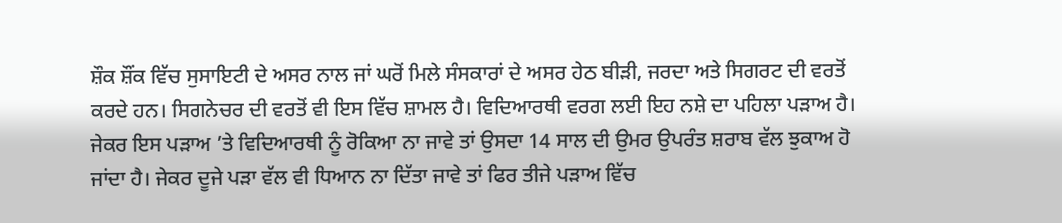ਸ਼ੌਕ ਸ਼ੌਂਕ ਵਿੱਚ ਸੁਸਾਇਟੀ ਦੇ ਅਸਰ ਨਾਲ ਜਾਂ ਘਰੋਂ ਮਿਲੇ ਸੰਸਕਾਰਾਂ ਦੇ ਅਸਰ ਹੇਠ ਬੀੜੀ, ਜਰਦਾ ਅਤੇ ਸਿਗਰਟ ਦੀ ਵਰਤੋਂ ਕਰਦੇ ਹਨ। ਸਿਗਨੇਚਰ ਦੀ ਵਰਤੋਂ ਵੀ ਇਸ ਵਿੱਚ ਸ਼ਾਮਲ ਹੈ। ਵਿਦਿਆਰਥੀ ਵਰਗ ਲਈ ਇਹ ਨਸ਼ੇ ਦਾ ਪਹਿਲਾ ਪੜਾਅ ਹੈ। ਜੇਕਰ ਇਸ ਪੜਾਅ ’ਤੇ ਵਿਦਿਆਰਥੀ ਨੂੰ ਰੋਕਿਆ ਨਾ ਜਾਵੇ ਤਾਂ ਉਸਦਾ 14 ਸਾਲ ਦੀ ਉਮਰ ਉਪਰੰਤ ਸ਼ਰਾਬ ਵੱਲ ਝੁਕਾਅ ਹੋ ਜਾਂਦਾ ਹੈ। ਜੇਕਰ ਦੂਜੇ ਪੜਾ ਵੱਲ ਵੀ ਧਿਆਨ ਨਾ ਦਿੱਤਾ ਜਾਵੇ ਤਾਂ ਫਿਰ ਤੀਜੇ ਪੜਾਅ ਵਿੱਚ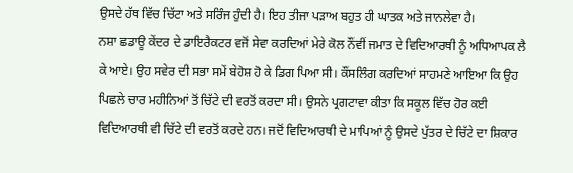ਉਸਦੇ ਹੱਥ ਵਿੱਚ ਚਿੱਟਾ ਅਤੇ ਸਰਿੰਜ ਹੁੰਦੀ ਹੈ। ਇਹ ਤੀਜਾ ਪੜਾਅ ਬਹੁਤ ਹੀ ਘਾਤਕ ਅਤੇ ਜਾਨਲੇਵਾ ਹੈ।
ਨਸ਼ਾ ਛਡਾਊ ਕੇਂਦਰ ਦੇ ਡਾਇਰੈਕਟਰ ਵਜੋਂ ਸੇਵਾ ਕਰਦਿਆਂ ਮੇਰੇ ਕੋਲ ਨੌਂਵੀਂ ਜਮਾਤ ਦੇ ਵਿਦਿਆਰਥੀ ਨੂੰ ਅਧਿਆਪਕ ਲੈ ਕੇ ਆਏ। ਉਹ ਸਵੇਰ ਦੀ ਸਭਾ ਸਮੇਂ ਬੇਹੋਸ਼ ਹੋ ਕੇ ਡਿਗ ਪਿਆ ਸੀ। ਕੌਂਸਲਿੰਗ ਕਰਦਿਆਂ ਸਾਹਮਣੇ ਆਇਆ ਕਿ ਉਹ ਪਿਛਲੇ ਚਾਰ ਮਹੀਨਿਆਂ ਤੋਂ ਚਿੱਟੇ ਦੀ ਵਰਤੋਂ ਕਰਦਾ ਸੀ। ਉਸਨੇ ਪ੍ਰਗਟਾਵਾ ਕੀਤਾ ਕਿ ਸਕੂਲ ਵਿੱਚ ਹੋਰ ਕਈ ਵਿਦਿਆਰਥੀ ਵੀ ਚਿੱਟੇ ਦੀ ਵਰਤੋਂ ਕਰਦੇ ਹਨ। ਜਦੋਂ ਵਿਦਿਆਰਥੀ ਦੇ ਮਾਪਿਆਂ ਨੂੰ ਉਸਦੇ ਪੁੱਤਰ ਦੇ ਚਿੱਟੇ ਦਾ ਸ਼ਿਕਾਰ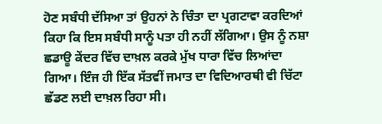ਹੋਣ ਸਬੰਧੀ ਦੱਸਿਆ ਤਾਂ ਉਹਨਾਂ ਨੇ ਚਿੰਤਾ ਦਾ ਪ੍ਰਗਟਾਵਾ ਕਰਦਿਆਂ ਕਿਹਾ ਕਿ ਇਸ ਸਬੰਧੀ ਸਾਨੂੰ ਪਤਾ ਹੀ ਨਹੀਂ ਲੱਗਿਆ। ਉਸ ਨੂੰ ਨਸ਼ਾ ਛਡਾਊ ਕੇਂਦਰ ਵਿੱਚ ਦਾਖ਼ਲ ਕਰਕੇ ਮੁੱਖ ਧਾਰਾ ਵਿੱਚ ਲਿਆਂਦਾ ਗਿਆ। ਇੰਜ ਹੀ ਇੱਕ ਸੱਤਵੀਂ ਜਮਾਤ ਦਾ ਵਿਦਿਆਰਥੀ ਵੀ ਚਿੱਟਾ ਛੱਡਣ ਲਈ ਦਾਖ਼ਲ ਰਿਹਾ ਸੀ।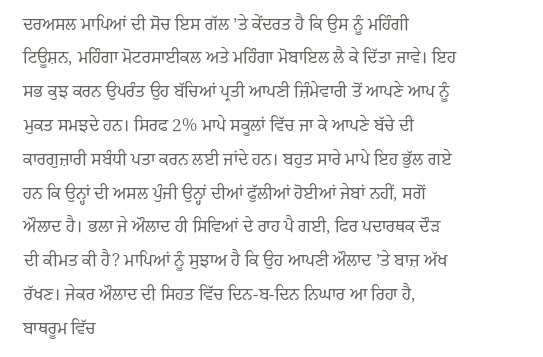ਦਰਅਸਲ ਮਾਪਿਆਂ ਦੀ ਸੋਚ ਇਸ ਗੱਲ ’ਤੇ ਕੇਂਦਰਤ ਹੈ ਕਿ ਉਸ ਨੂੰ ਮਹਿੰਗੀ ਟਿਊਸ਼ਨ, ਮਹਿੰਗਾ ਮੋਟਰਸਾਈਕਲ ਅਤੇ ਮਹਿੰਗਾ ਮੋਬਾਇਲ ਲੈ ਕੇ ਦਿੱਤਾ ਜਾਵੇ। ਇਹ ਸਭ ਕੁਝ ਕਰਨ ਉਪਰੰਤ ਉਹ ਬੱਚਿਆਂ ਪ੍ਰਤੀ ਆਪਣੀ ਜ਼ਿੰਮੇਵਾਰੀ ਤੋਂ ਆਪਣੇ ਆਪ ਨੂੰ ਮੁਕਤ ਸਮਝਦੇ ਹਨ। ਸਿਰਫ 2% ਮਾਪੇ ਸਕੂਲਾਂ ਵਿੱਚ ਜਾ ਕੇ ਆਪਣੇ ਬੱਚੇ ਦੀ ਕਾਰਗੁਜ਼ਾਰੀ ਸਬੰਧੀ ਪਤਾ ਕਰਨ ਲਈ ਜਾਂਦੇ ਹਨ। ਬਹੁਤ ਸਾਰੇ ਮਾਪੇ ਇਹ ਭੁੱਲ ਗਏ ਹਨ ਕਿ ਉਨ੍ਹਾਂ ਦੀ ਅਸਲ ਪੁੰਜੀ ਉਨ੍ਹਾਂ ਦੀਆਂ ਫੁੱਲੀਆਂ ਹੋਈਆਂ ਜੇਬਾਂ ਨਹੀਂ, ਸਗੋਂ ਔਲਾਦ ਹੈ। ਭਲਾ ਜੇ ਔਲਾਦ ਹੀ ਸਿਵਿਆਂ ਦੇ ਰਾਹ ਪੈ ਗਈ, ਫਿਰ ਪਦਾਰਥਕ ਦੌੜ ਦੀ ਕੀਮਤ ਕੀ ਹੈ? ਮਾਪਿਆਂ ਨੂੰ ਸੁਝਾਅ ਹੈ ਕਿ ਉਹ ਆਪਣੀ ਔਲਾਦ ’ਤੇ ਬਾਜ਼ ਅੱਖ ਰੱਖਣ। ਜੇਕਰ ਔਲਾਦ ਦੀ ਸਿਹਤ ਵਿੱਚ ਦਿਨ-ਬ-ਦਿਨ ਨਿਘਾਰ ਆ ਰਿਹਾ ਹੈ, ਬਾਥਰੂਮ ਵਿੱਚ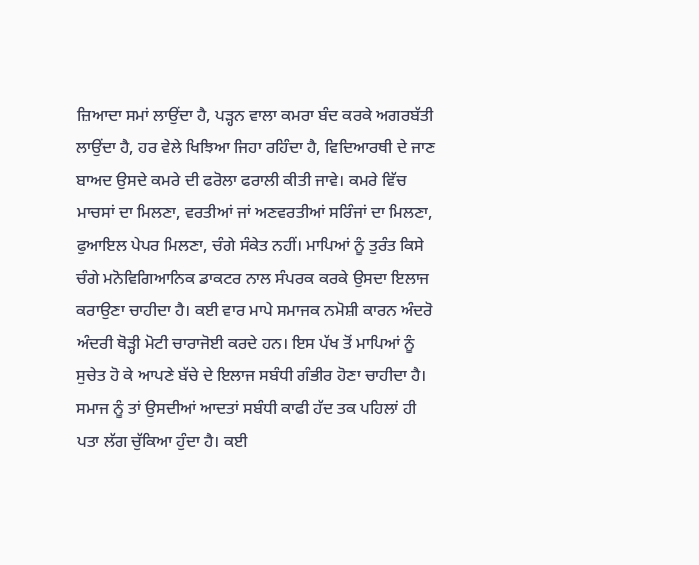ਜ਼ਿਆਦਾ ਸਮਾਂ ਲਾਉਂਦਾ ਹੈ, ਪੜ੍ਹਨ ਵਾਲਾ ਕਮਰਾ ਬੰਦ ਕਰਕੇ ਅਗਰਬੱਤੀ ਲਾਉਂਦਾ ਹੈ, ਹਰ ਵੇਲੇ ਖਿਝਿਆ ਜਿਹਾ ਰਹਿੰਦਾ ਹੈ, ਵਿਦਿਆਰਥੀ ਦੇ ਜਾਣ ਬਾਅਦ ਉਸਦੇ ਕਮਰੇ ਦੀ ਫਰੋਲਾ ਫਰਾਲੀ ਕੀਤੀ ਜਾਵੇ। ਕਮਰੇ ਵਿੱਚ ਮਾਚਸਾਂ ਦਾ ਮਿਲਣਾ, ਵਰਤੀਆਂ ਜਾਂ ਅਣਵਰਤੀਆਂ ਸਰਿੰਜਾਂ ਦਾ ਮਿਲਣਾ, ਫੁਆਇਲ ਪੇਪਰ ਮਿਲਣਾ, ਚੰਗੇ ਸੰਕੇਤ ਨਹੀਂ। ਮਾਪਿਆਂ ਨੂੰ ਤੁਰੰਤ ਕਿਸੇ ਚੰਗੇ ਮਨੋਵਿਗਿਆਨਿਕ ਡਾਕਟਰ ਨਾਲ ਸੰਪਰਕ ਕਰਕੇ ਉਸਦਾ ਇਲਾਜ ਕਰਾਉਣਾ ਚਾਹੀਦਾ ਹੈ। ਕਈ ਵਾਰ ਮਾਪੇ ਸਮਾਜਕ ਨਮੋਸ਼ੀ ਕਾਰਨ ਅੰਦਰੋ ਅੰਦਰੀ ਥੋੜ੍ਹੀ ਮੋਟੀ ਚਾਰਾਜੋਈ ਕਰਦੇ ਹਨ। ਇਸ ਪੱਖ ਤੋਂ ਮਾਪਿਆਂ ਨੂੰ ਸੁਚੇਤ ਹੋ ਕੇ ਆਪਣੇ ਬੱਚੇ ਦੇ ਇਲਾਜ ਸਬੰਧੀ ਗੰਭੀਰ ਹੋਣਾ ਚਾਹੀਦਾ ਹੈ। ਸਮਾਜ ਨੂੰ ਤਾਂ ਉਸਦੀਆਂ ਆਦਤਾਂ ਸਬੰਧੀ ਕਾਫੀ ਹੱਦ ਤਕ ਪਹਿਲਾਂ ਹੀ ਪਤਾ ਲੱਗ ਚੁੱਕਿਆ ਹੁੰਦਾ ਹੈ। ਕਈ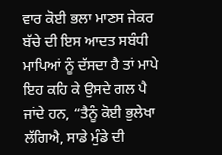ਵਾਰ ਕੋਈ ਭਲਾ ਮਾਣਸ ਜੇਕਰ ਬੱਚੇ ਦੀ ਇਸ ਆਦਤ ਸਬੰਧੀ ਮਾਪਿਆਂ ਨੂੰ ਦੱਸਦਾ ਹੈ ਤਾਂ ਮਾਪੇ ਇਹ ਕਹਿ ਕੇ ਉਸਦੇ ਗਲ ਪੈ ਜਾਂਦੇ ਹਨ, “ਤੈਨੂੰ ਕੋਈ ਭੁਲੇਖਾ ਲੱਗਿਐ, ਸਾਡੇ ਮੁੰਡੇ ਦੀ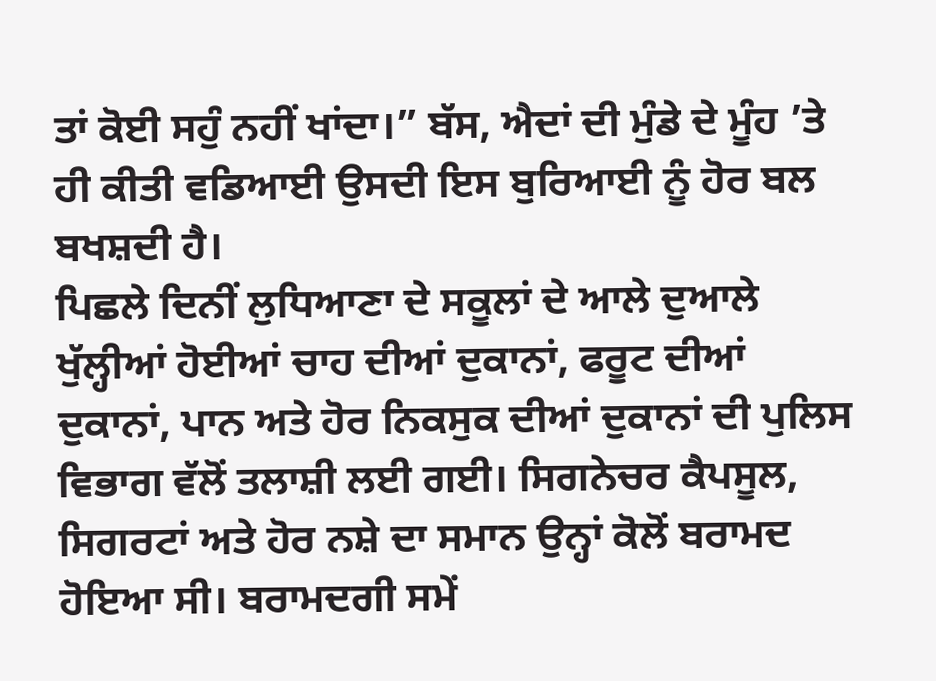ਤਾਂ ਕੋਈ ਸਹੁੰ ਨਹੀਂ ਖਾਂਦਾ।” ਬੱਸ, ਐਦਾਂ ਦੀ ਮੁੰਡੇ ਦੇ ਮੂੰਹ ’ਤੇ ਹੀ ਕੀਤੀ ਵਡਿਆਈ ਉਸਦੀ ਇਸ ਬੁਰਿਆਈ ਨੂੰ ਹੋਰ ਬਲ ਬਖਸ਼ਦੀ ਹੈ।
ਪਿਛਲੇ ਦਿਨੀਂ ਲੁਧਿਆਣਾ ਦੇ ਸਕੂਲਾਂ ਦੇ ਆਲੇ ਦੁਆਲੇ ਖੁੱਲ੍ਹੀਆਂ ਹੋਈਆਂ ਚਾਹ ਦੀਆਂ ਦੁਕਾਨਾਂ, ਫਰੂਟ ਦੀਆਂ ਦੁਕਾਨਾਂ, ਪਾਨ ਅਤੇ ਹੋਰ ਨਿਕਸੁਕ ਦੀਆਂ ਦੁਕਾਨਾਂ ਦੀ ਪੁਲਿਸ ਵਿਭਾਗ ਵੱਲੋਂ ਤਲਾਸ਼ੀ ਲਈ ਗਈ। ਸਿਗਨੇਚਰ ਕੈਪਸੂਲ, ਸਿਗਰਟਾਂ ਅਤੇ ਹੋਰ ਨਸ਼ੇ ਦਾ ਸਮਾਨ ਉਨ੍ਹਾਂ ਕੋਲੋਂ ਬਰਾਮਦ ਹੋਇਆ ਸੀ। ਬਰਾਮਦਗੀ ਸਮੇਂ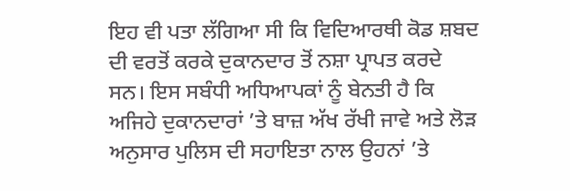ਇਹ ਵੀ ਪਤਾ ਲੱਗਿਆ ਸੀ ਕਿ ਵਿਦਿਆਰਥੀ ਕੋਡ ਸ਼ਬਦ ਦੀ ਵਰਤੋਂ ਕਰਕੇ ਦੁਕਾਨਦਾਰ ਤੋਂ ਨਸ਼ਾ ਪ੍ਰਾਪਤ ਕਰਦੇ ਸਨ। ਇਸ ਸਬੰਧੀ ਅਧਿਆਪਕਾਂ ਨੂੰ ਬੇਨਤੀ ਹੈ ਕਿ ਅਜਿਹੇ ਦੁਕਾਨਦਾਰਾਂ ’ਤੇ ਬਾਜ਼ ਅੱਖ ਰੱਖੀ ਜਾਵੇ ਅਤੇ ਲੋੜ ਅਨੁਸਾਰ ਪੁਲਿਸ ਦੀ ਸਹਾਇਤਾ ਨਾਲ ਉਹਨਾਂ ’ਤੇ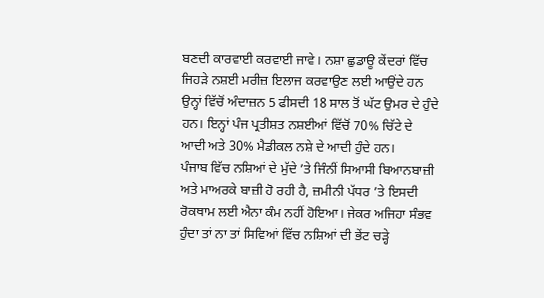ਬਣਦੀ ਕਾਰਵਾਈ ਕਰਵਾਈ ਜਾਵੇ। ਨਸ਼ਾ ਛੁਡਾਊ ਕੇਂਦਰਾਂ ਵਿੱਚ ਜਿਹੜੇ ਨਸ਼ਈ ਮਰੀਜ਼ ਇਲਾਜ ਕਰਵਾਉਣ ਲਈ ਆਉਂਦੇ ਹਨ ਉਨ੍ਹਾਂ ਵਿੱਚੋਂ ਅੰਦਾਜ਼ਨ 5 ਫੀਸਦੀ 18 ਸਾਲ ਤੋਂ ਘੱਟ ਉਮਰ ਦੇ ਹੁੰਦੇ ਹਨ। ਇਨ੍ਹਾਂ ਪੰਜ ਪ੍ਰਤੀਸ਼ਤ ਨਸ਼ਈਆਂ ਵਿੱਚੋਂ 70% ਚਿੱਟੇ ਦੇ ਆਦੀ ਅਤੇ 30% ਮੈਡੀਕਲ ਨਸ਼ੇ ਦੇ ਆਦੀ ਹੁੰਦੇ ਹਨ।
ਪੰਜਾਬ ਵਿੱਚ ਨਸ਼ਿਆਂ ਦੇ ਮੁੱਦੇ ’ਤੇ ਜਿੰਨੀਂ ਸਿਆਸੀ ਬਿਆਨਬਾਜ਼ੀ ਅਤੇ ਮਾਅਰਕੇ ਬਾਜ਼ੀ ਹੋ ਰਹੀ ਹੈ, ਜ਼ਮੀਨੀ ਪੱਧਰ ’ਤੇ ਇਸਦੀ ਰੋਕਥਾਮ ਲਈ ਐਨਾ ਕੰਮ ਨਹੀਂ ਹੋਇਆ। ਜੇਕਰ ਅਜਿਹਾ ਸੰਭਵ ਹੁੰਦਾ ਤਾਂ ਨਾ ਤਾਂ ਸਿਵਿਆਂ ਵਿੱਚ ਨਸ਼ਿਆਂ ਦੀ ਭੇਂਟ ਚੜ੍ਹੇ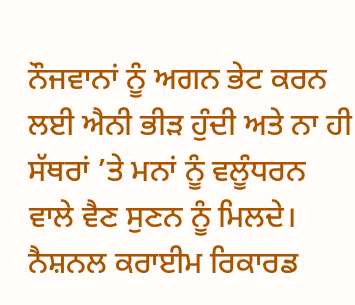ਨੌਜਵਾਨਾਂ ਨੂੰ ਅਗਨ ਭੇਟ ਕਰਨ ਲਈ ਐਨੀ ਭੀੜ ਹੁੰਦੀ ਅਤੇ ਨਾ ਹੀ ਸੱਥਰਾਂ ’ਤੇ ਮਨਾਂ ਨੂੰ ਵਲੂੰਧਰਨ ਵਾਲੇ ਵੈਣ ਸੁਣਨ ਨੂੰ ਮਿਲਦੇ। ਨੈਸ਼ਨਲ ਕਰਾਈਮ ਰਿਕਾਰਡ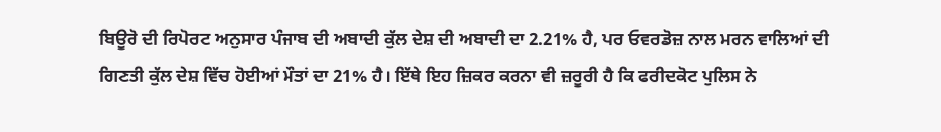ਬਿਊਰੋ ਦੀ ਰਿਪੋਰਟ ਅਨੁਸਾਰ ਪੰਜਾਬ ਦੀ ਅਬਾਦੀ ਕੁੱਲ ਦੇਸ਼ ਦੀ ਅਬਾਦੀ ਦਾ 2.21% ਹੈ, ਪਰ ਓਵਰਡੋਜ਼ ਨਾਲ ਮਰਨ ਵਾਲਿਆਂ ਦੀ ਗਿਣਤੀ ਕੁੱਲ ਦੇਸ਼ ਵਿੱਚ ਹੋਈਆਂ ਮੌਤਾਂ ਦਾ 21% ਹੈ। ਇੱਥੇ ਇਹ ਜ਼ਿਕਰ ਕਰਨਾ ਵੀ ਜ਼ਰੂਰੀ ਹੈ ਕਿ ਫਰੀਦਕੋਟ ਪੁਲਿਸ ਨੇ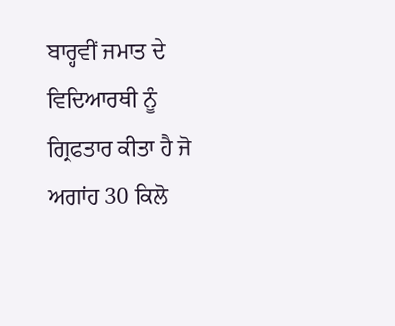ਬਾਰ੍ਹਵੀਂ ਜਮਾਤ ਦੇ ਵਿਦਿਆਰਥੀ ਨੂੰ ਗ੍ਰਿਫਤਾਰ ਕੀਤਾ ਹੈ ਜੋ ਅਗਾਂਹ 30 ਕਿਲੋ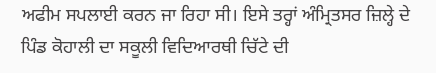ਅਫੀਮ ਸਪਲਾਈ ਕਰਨ ਜਾ ਰਿਹਾ ਸੀ। ਇਸੇ ਤਰ੍ਹਾਂ ਅੰਮ੍ਰਿਤਸਰ ਜ਼ਿਲ੍ਹੇ ਦੇ ਪਿੰਡ ਕੋਹਾਲੀ ਦਾ ਸਕੂਲੀ ਵਿਦਿਆਰਥੀ ਚਿੱਟੇ ਦੀ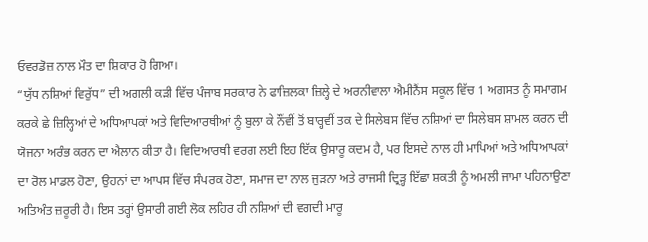ਓਵਰਡੋਜ਼ ਨਾਲ ਮੌਤ ਦਾ ਸ਼ਿਕਾਰ ਹੋ ਗਿਆ।
“ਯੁੱਧ ਨਸ਼ਿਆਂ ਵਿਰੁੱਧ” ਦੀ ਅਗਲੀ ਕੜੀ ਵਿੱਚ ਪੰਜਾਬ ਸਰਕਾਰ ਨੇ ਫਾਜ਼ਿਲਕਾ ਜ਼ਿਲ੍ਹੇ ਦੇ ਅਰਨੀਵਾਲਾ ਐਮੀਨੈਂਸ ਸਕੂਲ ਵਿੱਚ 1 ਅਗਸਤ ਨੂੰ ਸਮਾਗਮ ਕਰਕੇ ਛੇ ਜ਼ਿਲ੍ਹਿਆਂ ਦੇ ਅਧਿਆਪਕਾਂ ਅਤੇ ਵਿਦਿਆਰਥੀਆਂ ਨੂੰ ਬੁਲਾ ਕੇ ਨੌਂਵੀਂ ਤੋਂ ਬਾਰ੍ਹਵੀਂ ਤਕ ਦੇ ਸਿਲੇਬਸ ਵਿੱਚ ਨਸ਼ਿਆਂ ਦਾ ਸਿਲੇਬਸ ਸ਼ਾਮਲ ਕਰਨ ਦੀ ਯੋਜਨਾ ਅਰੰਭ ਕਰਨ ਦਾ ਐਲਾਨ ਕੀਤਾ ਹੈ। ਵਿਦਿਆਰਥੀ ਵਰਗ ਲਈ ਇਹ ਇੱਕ ਉਸਾਰੂ ਕਦਮ ਹੈ, ਪਰ ਇਸਦੇ ਨਾਲ ਹੀ ਮਾਪਿਆਂ ਅਤੇ ਅਧਿਆਪਕਾਂ ਦਾ ਰੋਲ ਮਾਡਲ ਹੋਣਾ, ਉਹਨਾਂ ਦਾ ਆਪਸ ਵਿੱਚ ਸੰਪਰਕ ਹੋਣਾ, ਸਮਾਜ ਦਾ ਨਾਲ ਜੁੜਨਾ ਅਤੇ ਰਾਜਸੀ ਦ੍ਰਿੜ੍ਹ ਇੱਛਾ ਸ਼ਕਤੀ ਨੂੰ ਅਮਲੀ ਜਾਮਾ ਪਹਿਨਾਉਣਾ ਅਤਿਅੰਤ ਜ਼ਰੂਰੀ ਹੈ। ਇਸ ਤਰ੍ਹਾਂ ਉਸਾਰੀ ਗਈ ਲੋਕ ਲਹਿਰ ਹੀ ਨਸ਼ਿਆਂ ਦੀ ਵਗਦੀ ਮਾਰੂ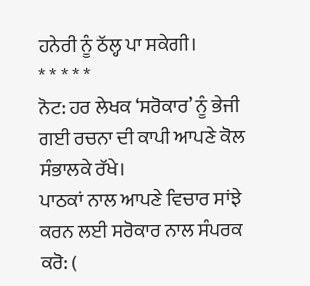ਹਨੇਰੀ ਨੂੰ ਠੱਲ੍ਹ ਪਾ ਸਕੇਗੀ।
* * * * *
ਨੋਟ: ਹਰ ਲੇਖਕ ‘ਸਰੋਕਾਰ’ ਨੂੰ ਭੇਜੀ ਗਈ ਰਚਨਾ ਦੀ ਕਾਪੀ ਆਪਣੇ ਕੋਲ ਸੰਭਾਲਕੇ ਰੱਖੇ।
ਪਾਠਕਾਂ ਨਾਲ ਆਪਣੇ ਵਿਚਾਰ ਸਾਂਝੇ ਕਰਨ ਲਈ ਸਰੋਕਾਰ ਨਾਲ ਸੰਪਰਕ ਕਰੋ: (